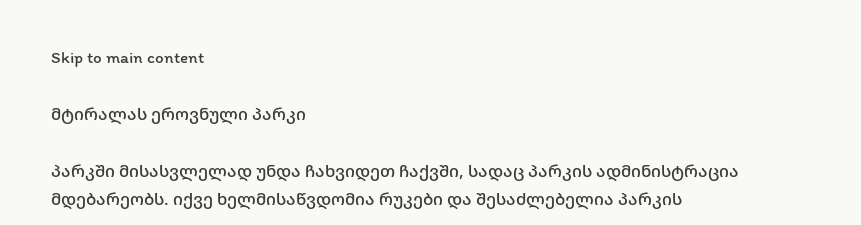Skip to main content

მტირალას ეროვნული პარკი

პარკში მისასვლელად უნდა ჩახვიდეთ ჩაქვში, სადაც პარკის ადმინისტრაცია მდებარეობს. იქვე ხელმისაწვდომია რუკები და შესაძლებელია პარკის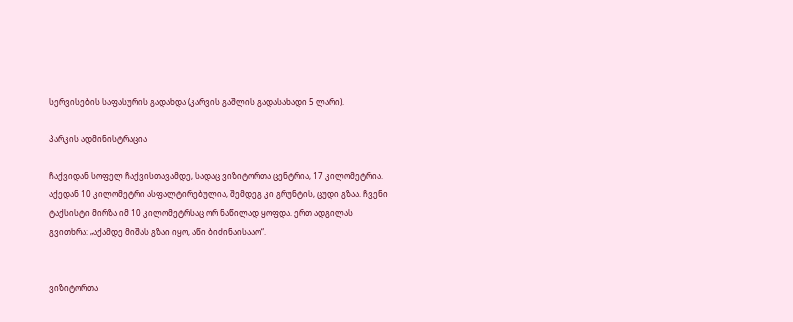სერვისების საფასურის გადახდა (კარვის გაშლის გადასახადი 5 ლარი).

პარკის ადმინისტრაცია

ჩაქვიდან სოფელ ჩაქვისთავამდე, სადაც ვიზიტორთა ცენტრია, 17 კილომეტრია. აქედან 10 კილომეტრი ასფალტირებულია, შემდეგ კი გრუნტის, ცუდი გზაა. ჩვენი ტაქსისტი მირზა იმ 10 კილომეტრსაც ორ ნაწილად ყოფდა. ერთ ადგილას გვითხრა: „აქამდე მიშას გზაი იყო, აწი ბიძინაისააო“.


ვიზიტორთა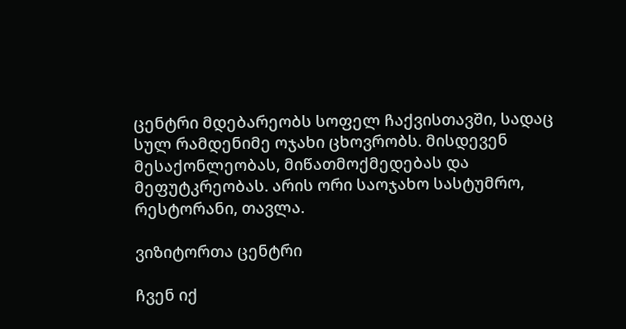ცენტრი მდებარეობს სოფელ ჩაქვისთავში, სადაც სულ რამდენიმე ოჯახი ცხოვრობს. მისდევენ მესაქონლეობას, მიწათმოქმედებას და მეფუტკრეობას. არის ორი საოჯახო სასტუმრო, რესტორანი, თავლა.

ვიზიტორთა ცენტრი

ჩვენ იქ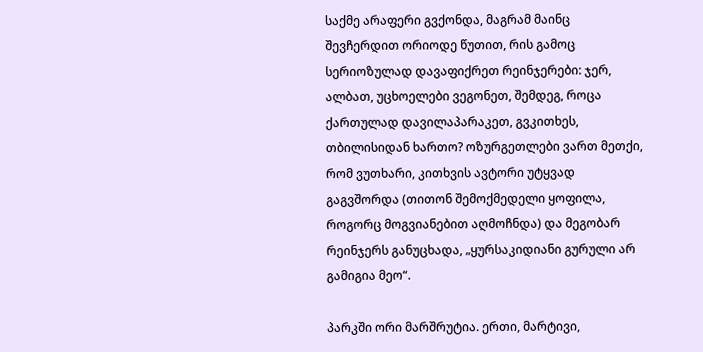საქმე არაფერი გვქონდა, მაგრამ მაინც შევჩერდით ორიოდე წუთით, რის გამოც სერიოზულად დავაფიქრეთ რეინჯერები: ჯერ, ალბათ, უცხოელები ვეგონეთ, შემდეგ, როცა ქართულად დავილაპარაკეთ, გვკითხეს, თბილისიდან ხართო? ოზურგეთლები ვართ მეთქი, რომ ვუთხარი, კითხვის ავტორი უტყვად გაგვშორდა (თითონ შემოქმედელი ყოფილა, როგორც მოგვიანებით აღმოჩნდა) და მეგობარ რეინჯერს განუცხადა, „ყურსაკიდიანი გურული არ გამიგია მეო“.

პარკში ორი მარშრუტია. ერთი, მარტივი,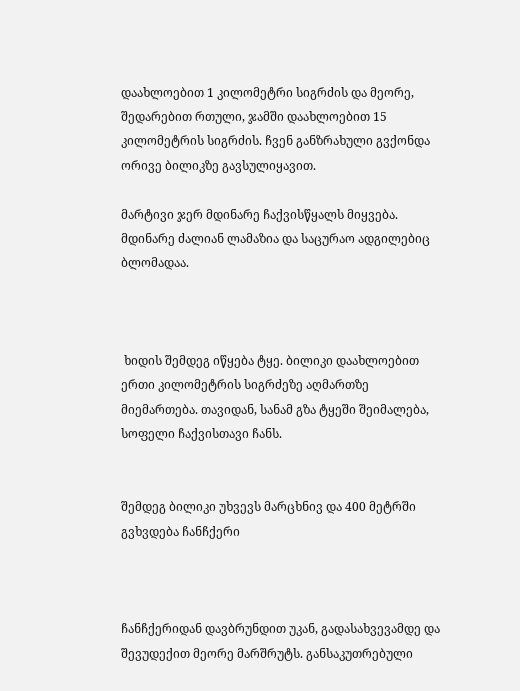დაახლოებით 1 კილომეტრი სიგრძის და მეორე, შედარებით რთული, ჯამში დაახლოებით 15 კილომეტრის სიგრძის. ჩვენ განზრახული გვქონდა ორივე ბილიკზე გავსულიყავით.

მარტივი ჯერ მდინარე ჩაქვისწყალს მიყვება. მდინარე ძალიან ლამაზია და საცურაო ადგილებიც ბლომადაა.



 ხიდის შემდეგ იწყება ტყე. ბილიკი დაახლოებით ერთი კილომეტრის სიგრძეზე აღმართზე მიემართება. თავიდან, სანამ გზა ტყეში შეიმალება, სოფელი ჩაქვისთავი ჩანს.


შემდეგ ბილიკი უხვევს მარცხნივ და 400 მეტრში გვხვდება ჩანჩქერი



ჩანჩქერიდან დავბრუნდით უკან, გადასახვევამდე და შევუდექით მეორე მარშრუტს. განსაკუთრებული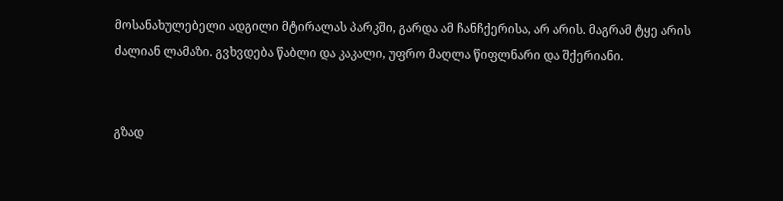მოსანახულებელი ადგილი მტირალას პარკში, გარდა ამ ჩანჩქერისა, არ არის. მაგრამ ტყე არის ძალიან ლამაზი. გვხვდება წაბლი და კაკალი, უფრო მაღლა წიფლნარი და შქერიანი.


გზად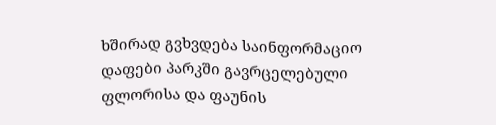ხშირად გვხვდება საინფორმაციო დაფები პარკში გავრცელებული ფლორისა და ფაუნის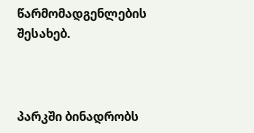წარმომადგენლების შესახებ.



პარკში ბინადრობს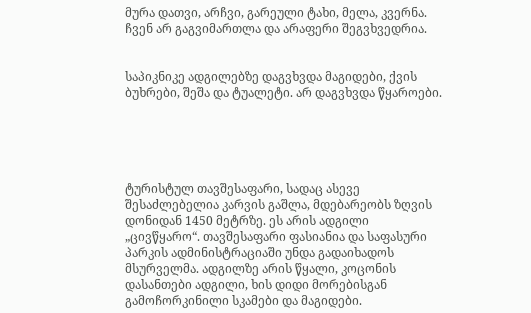მურა დათვი, არჩვი, გარეული ტახი, მელა, კვერნა. ჩვენ არ გაგვიმართლა და არაფერი შეგვხვედრია.


საპიკნიკე ადგილებზე დაგვხვდა მაგიდები, ქვის ბუხრები, შეშა და ტუალეტი. არ დაგვხვდა წყაროები.





ტურისტულ თავშესაფარი, სადაც ასევე შესაძლებელია კარვის გაშლა, მდებარეობს ზღვის დონიდან 1450 მეტრზე. ეს არის ადგილი „ცივწყარო“. თავშესაფარი ფასიანია და საფასური პარკის ადმინისტრაციაში უნდა გადაიხადოს მსურველმა. ადგილზე არის წყალი, კოცონის დასანთები ადგილი, ხის დიდი მორებისგან გამოჩორკინილი სკამები და მაგიდები.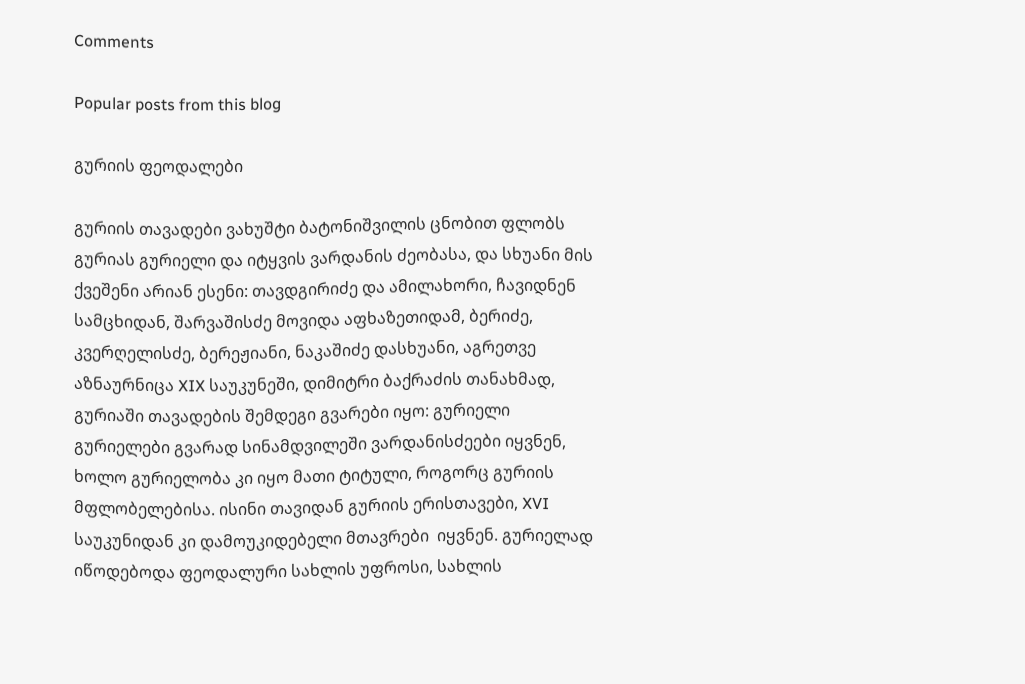Comments

Popular posts from this blog

გურიის ფეოდალები

გურიის თავადები ვახუშტი ბატონიშვილის ცნობით ფლობს გურიას გურიელი და იტყვის ვარდანის ძეობასა, და სხუანი მის ქვეშენი არიან ესენი: თავდგირიძე და ამილახორი, ჩავიდნენ სამცხიდან, შარვაშისძე მოვიდა აფხაზეთიდამ, ბერიძე, კვერღელისძე, ბერეჟიანი, ნაკაშიძე დასხუანი, აგრეთვე აზნაურნიცა XIX საუკუნეში, დიმიტრი ბაქრაძის თანახმად, გურიაში თავადების შემდეგი გვარები იყო: გურიელი გურიელები გვარად სინამდვილეში ვარდანისძეები იყვნენ, ხოლო გურიელობა კი იყო მათი ტიტული, როგორც გურიის მფლობელებისა. ისინი თავიდან გურიის ერისთავები, XVI საუკუნიდან კი დამოუკიდებელი მთავრები  იყვნენ. გურიელად იწოდებოდა ფეოდალური სახლის უფროსი, სახლის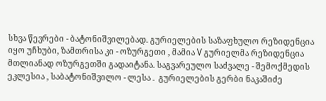სხვა წევრები - ბატონიშვილებად. გურიელების საზაფხულო რეზიდენცია იყო უჩხუბი, ზამთრისა კი - ოზურგეთი , მამია V გურიელმა რეზიდენცია მთლიანად ოზურგეთში გადაიტანა. საგვარეულო საძვალე - შემოქმედის ეკლესია , საბატონიშვილო - ლესა .  გურიელების გერბი ნაკაშიძე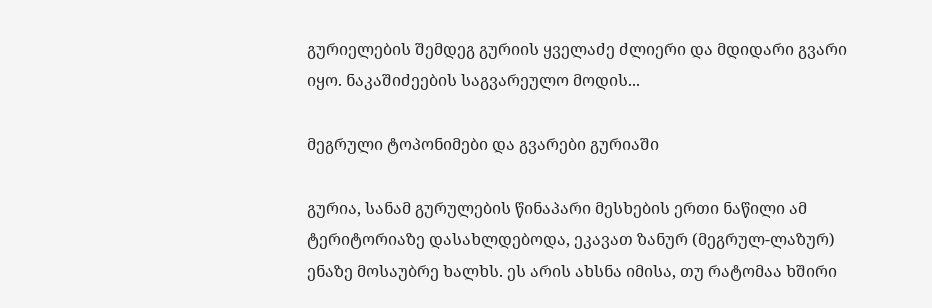გურიელების შემდეგ გურიის ყველაძე ძლიერი და მდიდარი გვარი იყო. ნაკაშიძეების საგვარეულო მოდის...

მეგრული ტოპონიმები და გვარები გურიაში

გურია, სანამ გურულების წინაპარი მესხების ერთი ნაწილი ამ ტერიტორიაზე დასახლდებოდა, ეკავათ ზანურ (მეგრულ-ლაზურ) ენაზე მოსაუბრე ხალხს. ეს არის ახსნა იმისა, თუ რატომაა ხშირი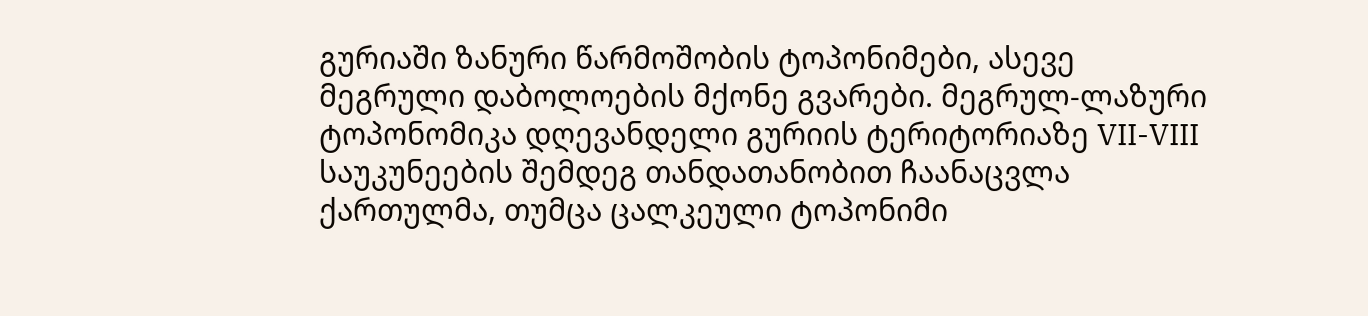გურიაში ზანური წარმოშობის ტოპონიმები, ასევე მეგრული დაბოლოების მქონე გვარები. მეგრულ-ლაზური ტოპონომიკა დღევანდელი გურიის ტერიტორიაზე VII-VIII საუკუნეების შემდეგ თანდათანობით ჩაანაცვლა ქართულმა, თუმცა ცალკეული ტოპონიმი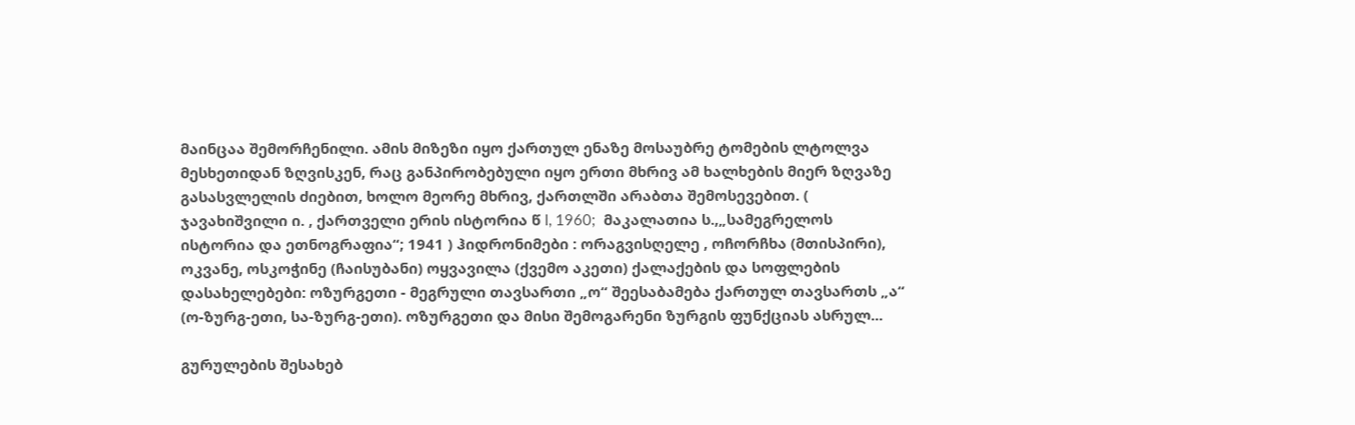მაინცაა შემორჩენილი. ამის მიზეზი იყო ქართულ ენაზე მოსაუბრე ტომების ლტოლვა მესხეთიდან ზღვისკენ, რაც განპირობებული იყო ერთი მხრივ ამ ხალხების მიერ ზღვაზე გასასვლელის ძიებით, ხოლო მეორე მხრივ, ქართლში არაბთა შემოსევებით. ( ჯავახიშვილი ი. , ქართველი ერის ისტორია წ I, 1960;  მაკალათია ს.,„სამეგრელოს ისტორია და ეთნოგრაფია“; 1941 ) ჰიდრონიმები : ორაგვისღელე , ოჩორჩხა (მთისპირი), ოკვანე, ოსკოჭინე (ჩაისუბანი) ოყვავილა (ქვემო აკეთი) ქალაქების და სოფლების დასახელებები: ოზურგეთი - მეგრული თავსართი „ო“ შეესაბამება ქართულ თავსართს „ა“ (ო-ზურგ-ეთი, სა-ზურგ-ეთი). ოზურგეთი და მისი შემოგარენი ზურგის ფუნქციას ასრულ...

გურულების შესახებ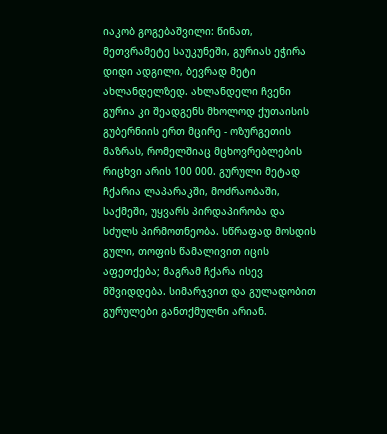იაკობ გოგებაშვილი: წინათ, მეთვრამეტე საუკუნეში, გურიას ეჭირა დიდი ადგილი, ბევრად მეტი ახლანდელზედ. ახლანდელი ჩვენი გურია კი შეადგენს მხოლოდ ქუთაისის გუბერნიის ერთ მცირე - ოზურგეთის მაზრას, რომელშიაც მცხოვრებლების რიცხვი არის 100 000. გურული მეტად ჩქარია ლაპარაკში, მოძრაობაში, საქმეში, უყვარს პირდაპირობა და სძულს პირმოთნეობა. სწრაფად მოსდის გული, თოფის წამალივით იცის აფეთქება; მაგრამ ჩქარა ისევ მშვიდდება. სიმარჯვით და გულადობით გურულები განთქმულნი არიან.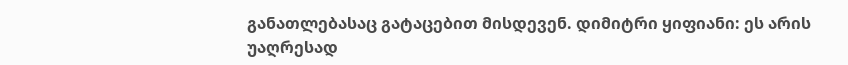განათლებასაც გატაცებით მისდევენ. დიმიტრი ყიფიანი: ეს არის უაღრესად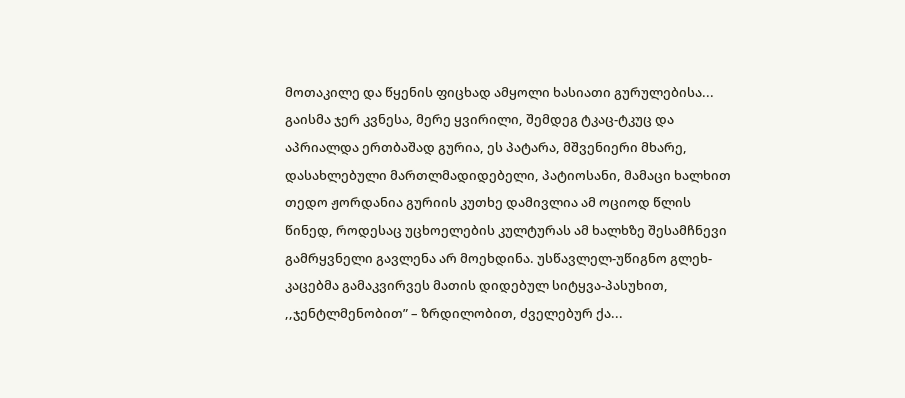მოთაკილე და წყენის ფიცხად ამყოლი ხასიათი გურულებისა... გაისმა ჯერ კვნესა, მერე ყვირილი, შემდეგ ტკაც-ტკუც და აპრიალდა ერთბაშად გურია, ეს პატარა, მშვენიერი მხარე, დასახლებული მართლმადიდებელი, პატიოსანი, მამაცი ხალხით თედო ჟორდანია გურიის კუთხე დამივლია ამ ოციოდ წლის წინედ, როდესაც უცხოელების კულტურას ამ ხალხზე შესამჩნევი გამრყვნელი გავლენა არ მოეხდინა. უსწავლელ-უწიგნო გლეხ-კაცებმა გამაკვირვეს მათის დიდებულ სიტყვა-პასუხით, ,,ჯენტლმენობით” – ზრდილობით, ძველებურ ქა...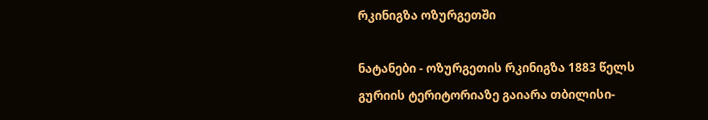რკინიგზა ოზურგეთში

ნატანები - ოზურგეთის რკინიგზა 1883 წელს გურიის ტერიტორიაზე გაიარა თბილისი-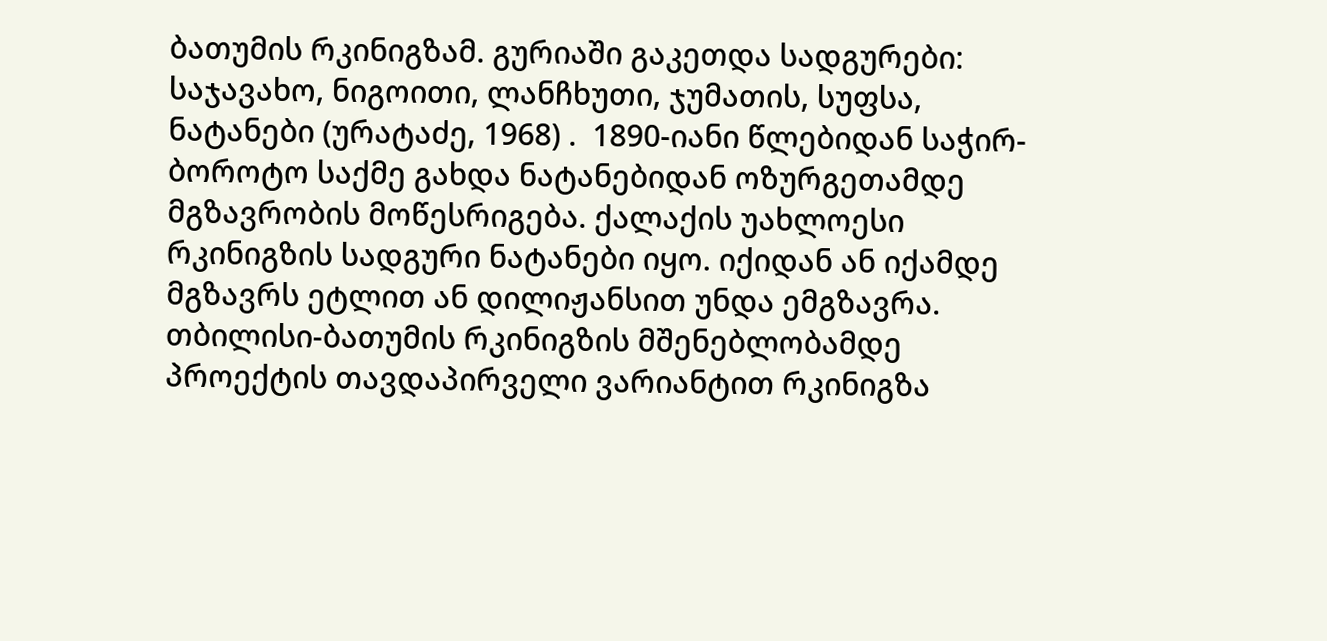ბათუმის რკინიგზამ. გურიაში გაკეთდა სადგურები: საჯავახო, ნიგოითი, ლანჩხუთი, ჯუმათის, სუფსა, ნატანები (ურატაძე, 1968) .  1890-იანი წლებიდან საჭირ-ბოროტო საქმე გახდა ნატანებიდან ოზურგეთამდე მგზავრობის მოწესრიგება. ქალაქის უახლოესი რკინიგზის სადგური ნატანები იყო. იქიდან ან იქამდე მგზავრს ეტლით ან დილიჟანსით უნდა ემგზავრა. თბილისი-ბათუმის რკინიგზის მშენებლობამდე პროექტის თავდაპირველი ვარიანტით რკინიგზა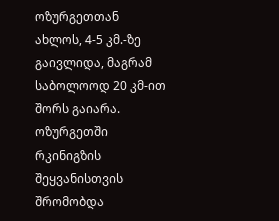ოზურგეთთან ახლოს, 4-5 კმ.-ზე გაივლიდა, მაგრამ საბოლოოდ 20 კმ-ით შორს გაიარა. ოზურგეთში რკინიგზის შეყვანისთვის შრომობდა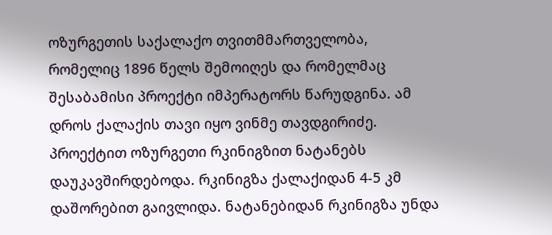ოზურგეთის საქალაქო თვითმმართველობა, რომელიც 1896 წელს შემოიღეს და რომელმაც შესაბამისი პროექტი იმპერატორს წარუდგინა. ამ დროს ქალაქის თავი იყო ვინმე თავდგირიძე. პროექტით ოზურგეთი რკინიგზით ნატანებს დაუკავშირდებოდა. რკინიგზა ქალაქიდან 4-5 კმ დაშორებით გაივლიდა. ნატანებიდან რკინიგზა უნდა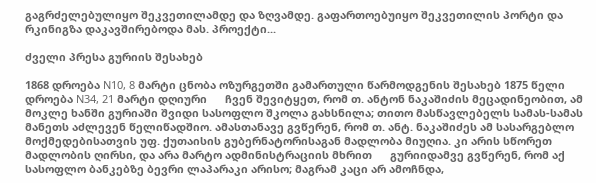გაგრძელებულიყო შეკვეთილამდე და ზღვამდე. გაფართოებუიყო შეკვეთილის პორტი და რკინიგზა დაკავშირებოდა მას. პროექტი...

ძველი პრესა გურიის შესახებ

1868 დროება N10, 8 მარტი ცნობა ოზურგეთში გამართული წარმოდგენის შესახებ 1875 წელი დროება N34, 21 მარტი დღიური      ჩვენ შევიტყეთ, რომ თ. ანტონ ნაკაშიძის მეცადინეობით, ამ მოკლე ხანში გურიაში შვიდი სასოფლო შკოლა გახსნილა; თითო მასწავლებელს სამას-სამას მანეთს აძლევენ წელიწადშიო. ამასთანავე გვწერენ, რომ თ. ანტ. ნაკაშიძეს ამ სასარგებლო მოქმედებისათვის უფ. ქუთაისის გუბერნატორისაგან მადლობა მიუღია. კი არის სწორეთ მადლობის ღირსი, და არა მარტო ადმინისტრაციის მხრით      გურიიდამვე გვწერენ, რომ აქ სასოფლო ბანკებზე ბევრი ლაპარაკი არისო; მაგრამ კაცი არ ამოჩნდა,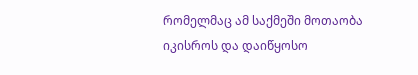რომელმაც ამ საქმეში მოთაობა იკისროს და დაიწყოსო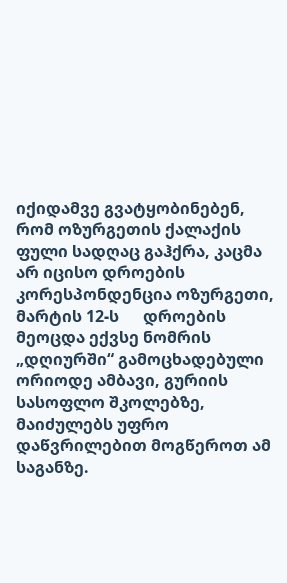იქიდამვე გვატყობინებენ, რომ ოზურგეთის ქალაქის ფული სადღაც გაჰქრა, კაცმა არ იცისო დროების კორესპონდენცია ოზურგეთი, მარტის 12-ს      დროების მეოცდა ექვსე ნომრის „დღიურში“ გამოცხადებული ორიოდე ამბავი, გურიის სასოფლო შკოლებზე, მაიძულებს უფრო დაწვრილებით მოგწეროთ ამ საგანზე.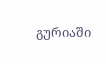გურიაში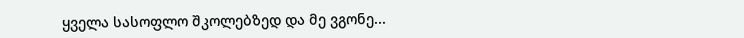ყველა სასოფლო შკოლებზედ და მე ვგონე...